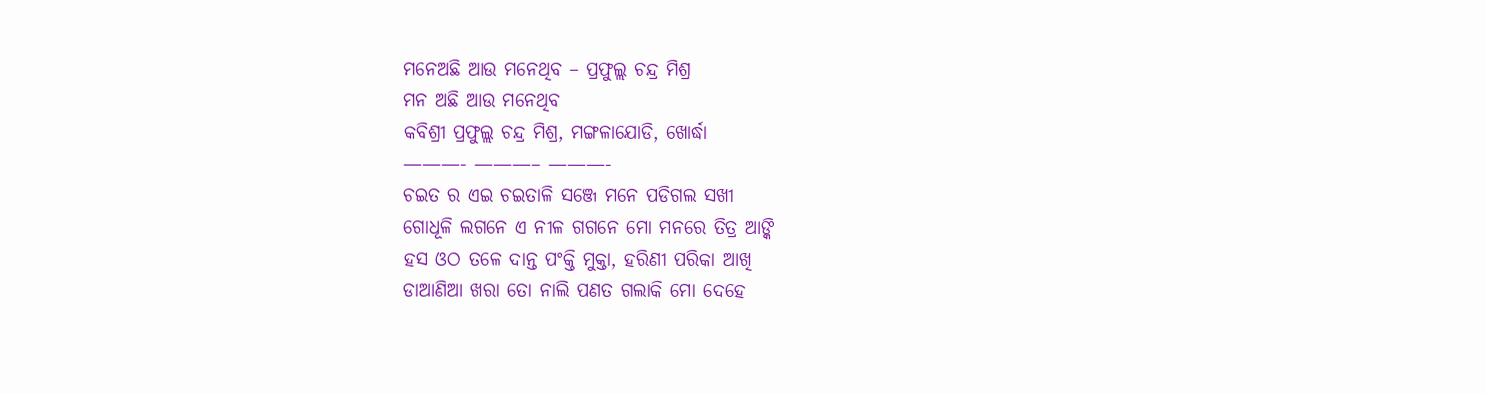ମନେଅଛି ଆଉ ମନେଥିବ – ପ୍ରଫୁଲ୍ଲ ଚନ୍ଦ୍ର ମିଶ୍ର
ମନ ଅଛି ଆଉ ମନେଥିବ
କବିଶ୍ରୀ ପ୍ରଫୁଲ୍ଲ ଚନ୍ଦ୍ର ମିଶ୍ର, ମଙ୍ଗଳାଯୋଡି, ଖୋର୍ଦ୍ଧା
———- ———– ———-
ଚଇତ ର ଏଇ ଚଇତାଳି ସଞ୍ଜେ ମନେ ପଡିଗଲ ସଖୀ
ଗୋଧୂଳି ଲଗନେ ଏ ନୀଳ ଗଗନେ ମୋ ମନରେ ତିତ୍ର ଆଙ୍କି
ହସ ଓଠ ତଳେ ଦାନ୍ତ ପଂକ୍ତି ମୁକ୍ତା, ହରିଣୀ ପରିକା ଆଖି
ଡାଆଣିଆ ଖରା ତୋ ନାଲି ପଣତ ଗଲାକି ମୋ ଦେହେ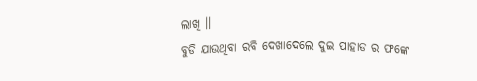ଲାଖି ।।
ବୁଡି ଯାଉଥିବା ରବି ଦେଖାଦେଲେ ଦୁଇ ପାହାଡ ର ଫଙ୍କେ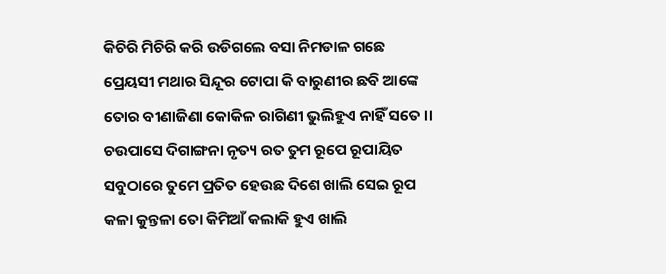କିଚିରି ମିଚିରି କରି ଉଡିଗଲେ ବସା ନିମଡାଳ ଗଛେ
ପ୍ରେୟସୀ ମଥାର ସିନ୍ଦୂର ଟୋପା କି ବାରୁଣୀର ଛବି ଆଙ୍କେ
ତୋର ବୀଣାଜିଣା କୋକିଳ ରାଗିଣୀ ଭୁଲିହୁଏ ନାହିଁ ସତେ ।।
ଚଉପାସେ ଦିଗାଙ୍ଗନା ନୃତ୍ୟ ରତ ତୁମ ରୂପେ ରୂପାୟିତ
ସବୁଠାରେ ତୁମେ ପ୍ରତିତ ହେଉଛ ଦିଶେ ଖାଲି ସେଇ ରୂପ
କଳା କୁନ୍ତଳା ତୋ କିମିଆଁ କଲାକି ହୁଏ ଖାଲି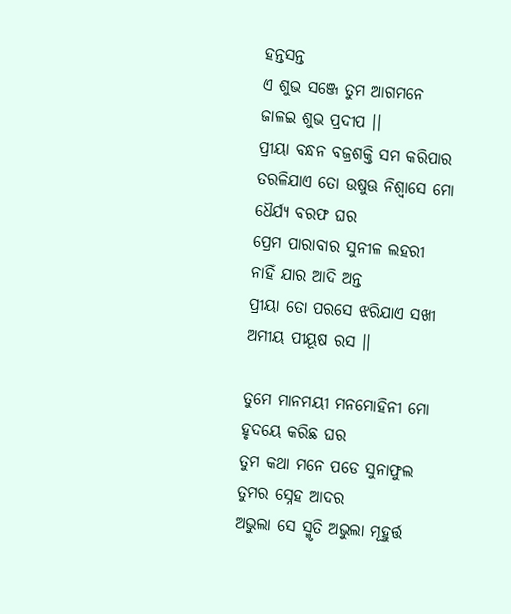ହନ୍ତସନ୍ତ
ଏ ଶୁଭ ସଞ୍ଜେ ତୁମ ଆଗମନେ ଜାଳଇ ଶୁଭ ପ୍ରଦୀପ ।।
ପ୍ରୀୟା ବନ୍ଧନ ବଜ୍ରଶକ୍ତି ସମ କରିପାର
ତରଳିଯାଏ ତୋ ଉଷୁଊ ନିଶ୍ଵାସେ ମୋ ଧୈର୍ଯ୍ୟ ବରଫ ଘର
ପ୍ରେମ ପାରାବାର ସୁନୀଳ ଲହରୀ ନାହିଁ ଯାର ଆଦି ଅନ୍ତ
ପ୍ରୀୟା ତୋ ପରସେ ଝରିଯାଏ ସଖୀ ଅମୀୟ ପୀୟୂଷ ରସ ।।

ତୁମେ ମାନମୟୀ ମନମୋହିନୀ ମୋ ହୃଦୟେ କରିଛ ଘର
ତୁମ କଥା ମନେ ପଡେ ସୁନାଫୁଲ ତୁମର ସ୍ନେହ ଆଦର
ଅଭୁଲା ସେ ସ୍ମୃତି ଅଭୁଲା ମୂହୁର୍ତ୍ତ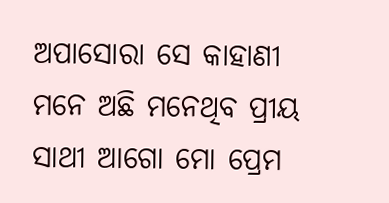ଅପାସୋରା ସେ କାହାଣୀ
ମନେ ଅଛି ମନେଥିବ ପ୍ରୀୟ ସାଥୀ ଆଗୋ ମୋ ପ୍ରେମ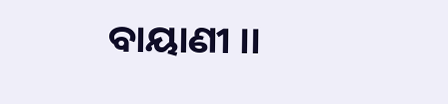ବାୟାଣୀ ।।